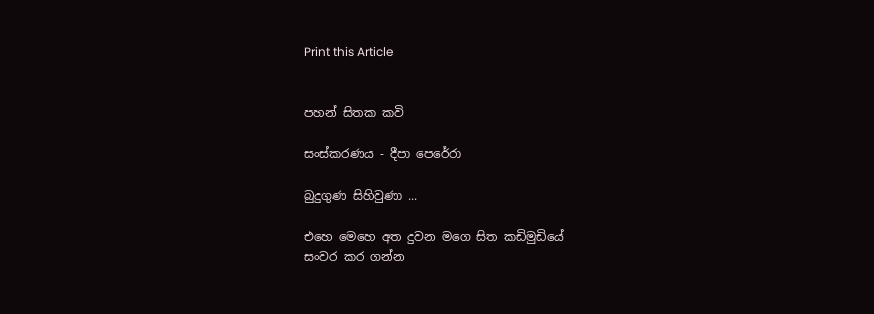Print this Article


පහන් සිතක කවි

සංස්කරණය - දීපා පෙරේරා

බුදුගුණ සිහිවුණා ...

එහෙ මෙහෙ අත දුවන මගෙ සිත කඩිමුඩියේ
සංවර කර ගන්න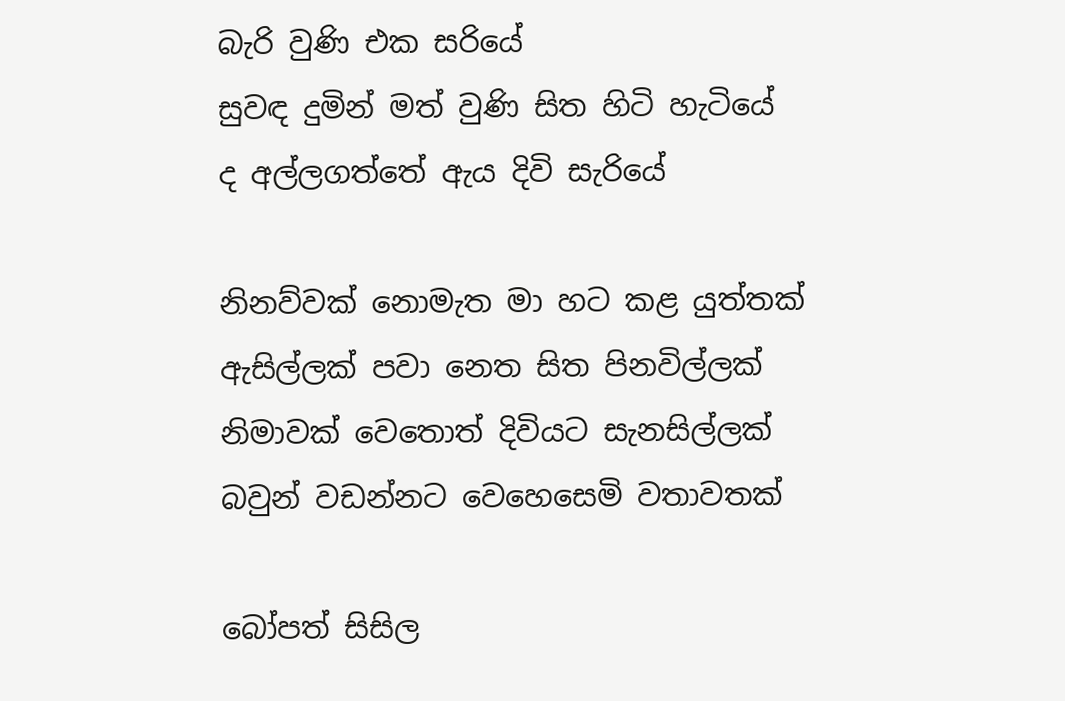බැරි වුණි එක සරියේ
සුවඳ දුමින් මත් වුණි සිත හිටි හැටියේ
ද අල්ලගත්තේ ඇය දිවි සැරියේ

නිනව්වක් නොමැත මා හට කළ යුත්තක්
ඇසිල්ලක් පවා නෙත සිත පිනවිල්ලක්
නිමාවක් වෙතොත් දිවියට සැනසිල්ලක්
බවුන් වඩන්නට වෙහෙසෙමි වතාවතක්

බෝපත් සිසිල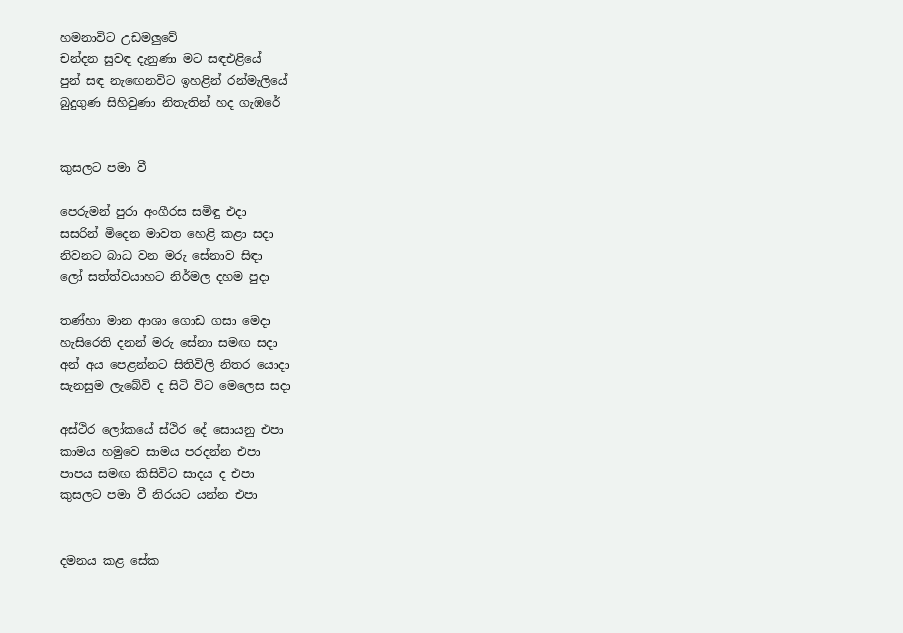හමනාවිට උඩමලුවේ
චන්දන සුවඳ දැනුණා මට සඳඑළියේ
පුන් සඳ නැඟෙනවිට ඉහළින් රන්මැලියේ
බුදුගුණ සිහිවුණා නිතැතින් හද ගැඹරේ


කුසලට පමා වී

පෙරුමන් පුරා අංගීරස සමිඳු එදා
සසරින් මිදෙන මාවත හෙළි කළා සදා
නිවනට බාධ වන මරු සේනාව සිඳා
ලෝ සත්ත්වයාහට නිර්මල දහම පුදා

තණ්හා මාන ආශා ගොඩ ගසා මෙදා
හැසිරෙති දනන් මරු සේනා සමඟ සදා
අන් අය පෙළන්නට සිතිවිලි නිතර යොදා
සැනසුම ලැබේවි ද සිටි විට මෙලෙස සදා

අස්ථිර ලෝකයේ ස්ථිර දේ සොයනු එපා
කාමය හමුවෙ සාමය පරදන්න එපා
පාපය සමඟ කිසිවිට සාදය ද එපා
කුසලට පමා වී නිරයට යන්න එපා


දමනය කළ සේක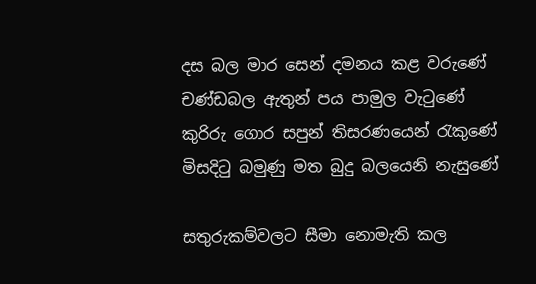දස බල මාර සෙන් දමනය කළ වරුණේ
චණ්ඩබල ඇතුන් පය පාමුල වැටුණේ
කුරිරු ගොර සපුන් තිසරණයෙන් රැකුණේ
මිසදිටු බමුණු මත බුදු බලයෙනි නැසුණේ

සතුරුකම්වලට සීමා නොමැති කල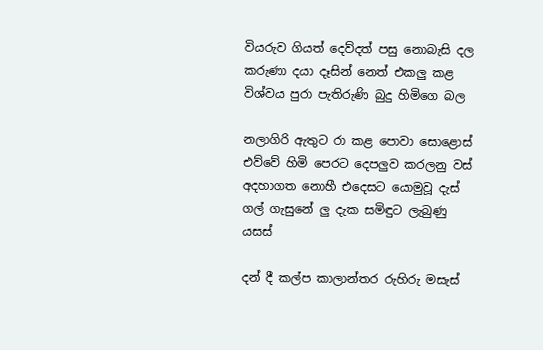වියරුව ගියත් දෙව්දත් පසු නොබැසි දල
කරුණා දයා දෑසින් නෙත් එකලු කළ
විශ්වය පුරා පැතිරුණි බුදු හිමිගෙ බල

නලාගිරි ඇතුට රා කළ පොවා සොළොස්
එව්වේ හිමි පෙරට දෙපලුව කරලනු වස්
අදහාගත නොහී එදෙසට යොමුවූ දැස්
ගල් ගැසුනේ ලු දැක සමිඳුට ලැබුණු යසස්

දන් දී කල්ප කාලාන්තර රුහිරු මසැස්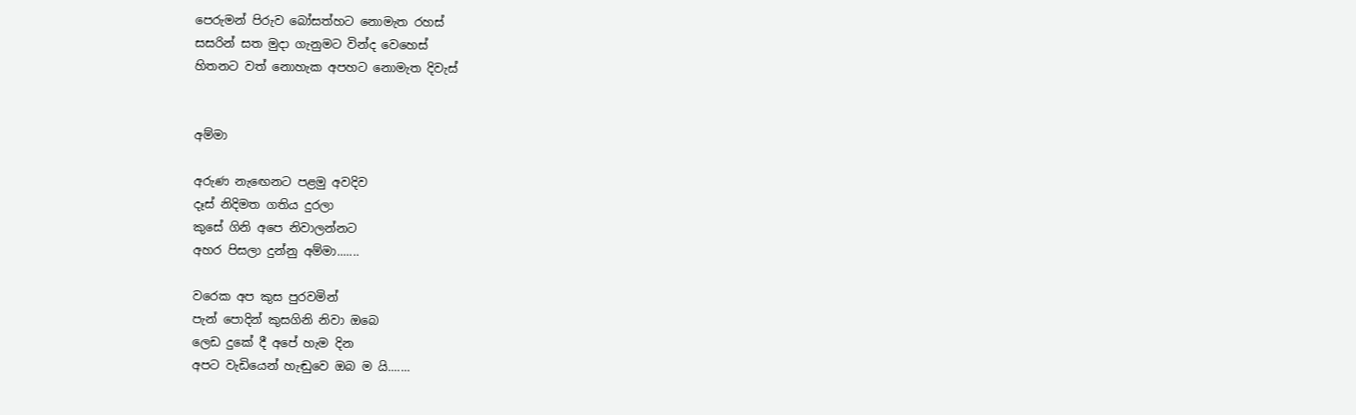පෙරුමන් පිරුව බෝසත්හට නොමැත රහස්
සසරින් සත මුදා ගැනුමට වින්ද වෙහෙස්
හිතනට වත් නොහැක අපහට නොමැත දිවැස්


අම්මා

අරුණ නැඟෙනට පළමු අවදිව
දෑස් නිදිමත ගතිය දුරලා
කුසේ ගිනි අපෙ නිවාලන්නට
අහර පිසලා දුන්නු අම්මා.......

වරෙක අප කුස පුරවමින්
පැන් පොදින් කුසගිනි නිවා ඔබෙ
ලෙඩ දුකේ දී අපේ හැම දින
අපට වැඩියෙන් හැඬුවෙ ඔබ ම යි.......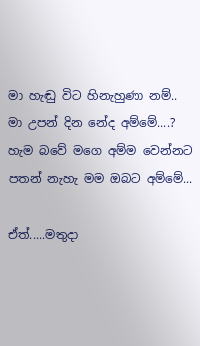මා හැඬු විට හිනැහුණා නම්..
මා උපන් දින නේද අම්මේ....?
හැම බවේ මගෙ අම්ම වෙන්නට
පතන් නැහැ මම ඔබට අම්මේ...

ඒත්.....මතුදා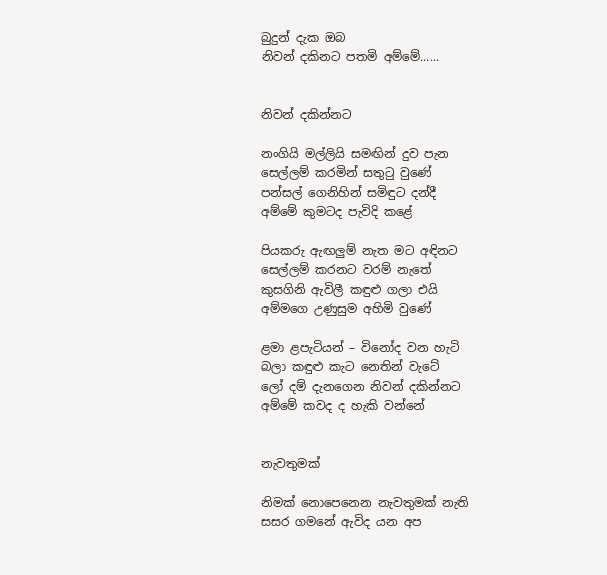බුදුන් දැක ඔබ
නිවන් දකිනට පතමි අම්මේ......


නිවන් දකින්නට

නංගියි මල්ලියි සමඟින් දුව පැන
සෙල්ලම් කරමින් සතුටු වුණේ
පන්සල් ගෙනිහින් සමිඳුට දන්දී
අම්මේ කුමටද පැවිදි කළේ

පියකරු ඇඟලුම් නැත මට අඳිනට
සෙල්ලම් කරනට වරම් නැතේ
කුසගිනි ඇවිලී කඳුළු ගලා එයි
අම්මගෙ උණුසුම අහිමි වුණේ

ළමා ළපැටියන් – විනෝද වන හැටි
බලා කඳුළු කැට නෙතින් වැටේ
ලෝ දම් දැනගෙන නිවන් දකින්නට
අම්මේ කවද ද හැකි වන්නේ


නැවතුමක්

නිමක් නොපෙනෙන නැවතුමක් නැති
සසර ගමනේ ඇවිද යන අප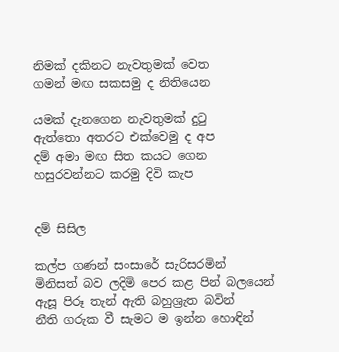නිමක් දකිනට නැවතුමක් වෙත
ගමන් මඟ සකසමු ද නිතියෙන

යමක් දැනගෙන නැවතුමක් දුටු
ඇත්තො අතරට එක්වෙමු ද අප
දම් අමා මඟ සිත කයට ගෙන
හසුරවන්නට කරමු දිවි කැප


දම් සිසිල

කල්ප ගණන් සංසාරේ සැරිසරමින්
මිනිසත් බව ලදිමි පෙර කළ පින් බලයෙන්
ඇසූ පිරූ තැන් ඇති බහුශ්‍රැත බවින්
නීති ගරුක වී සැමට ම ඉන්න හොඳින්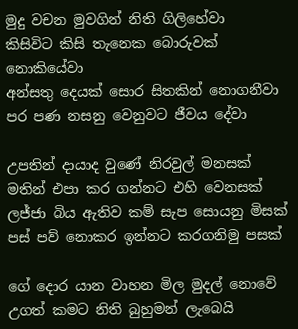මුදු වචන මුවගින් නිති ගිලිහේවා
කිසිවිට කිසි තැනෙක බොරුවක් නොකියේවා
අන්සතු දෙයක් සොර සිතකින් නොගනීවා
පර පණ නසනු වෙනුවට ජීවය දේවා

උපතින් දායාද වුණේ නිරවුල් මනසක්
මතින් එපා කර ගන්නට එහි වෙනසක්
ලජ්ජා බිය ඇතිව කම් සැප සොයනු මිසක්
පස් පව් නොකර ඉන්නට කරගනිමු පසක්

ගේ දොර යාන වාහන මිල මුදල් නොවේ
උගත් කමට නිති බුහුමන් ලැබෙයි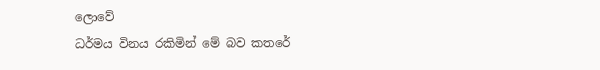ලොවේ
ධර්මය විනය රකිමින් මේ බව කතරේ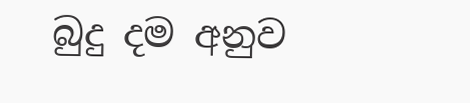බුදු දම අනුව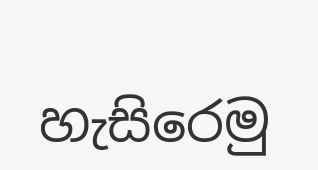හැසිරෙමු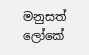මනුසත් ලෝකේ